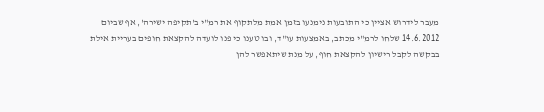מעבר לידרוש אציין כי התובעות נימנעו בזמן אמת מלתקוף את רמ"י ב'תקיפה ישירה', אף שביום 14.6.2012 שלחו לרמ"י מכתב, באמצעות עו"ד, ובו טענו כי פנו לועדה להקצאת חופים בעריית אילת בבקשה לקבל רישיון להקצאת חוף, על מנת שיתאפשר להן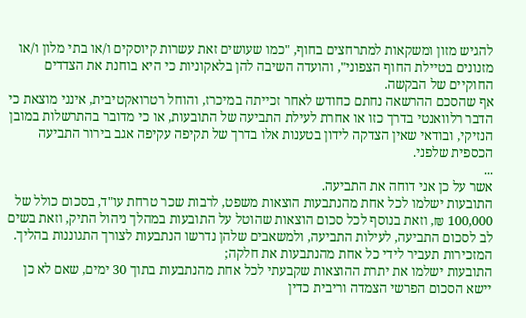להגיש מזון ומשקאות למתרחצים בחוף, "כמו שעושים זאת עשרות קיוסקים ו/או בתי מלון ו/או מזנונים בטיילת החוף הצפוני", והועדה השיבה להן בלאקוניות כי היא בוחנת את הצדדים החוקיים של הבקשה.
אף שהסכם ההרשאה נחתם כחודש לאחר זכייתה במיכרז, והוחל רטרואקטיבית, אינני מוצאת כי הדבר רלוואנטי בדרך כזו או אחרת לעילת התביעה של התובעות, או כי מדובר בהתרשלות במובן הנזיקי, ובודאי שאין הצדקה לידון בטענות אלו בדרך של תקיפה עקיפה אגב בירור התביעה הכספית שלפני.
...
אשר על כן אני דוחה את התביעה.
התובעות ישלמו לכל אחת מהנתבעות הוצאות משפט, לרבות שכר טרחת עו"ד, בסכום כולל של 100,000 ₪, וזאת בנוסף לכל סכום הוצאות שהוטל על התובעות במהלך ניהול התיק, וזאת בשים לב לסכום התביעה, לעילות התביעה, ולמשאבים שלהן נדרשו הנתבעות לצורך התגוננות בהליך.
המזכירות תעביר לידי כל אחת מהנתבעות את חלקה;
התובעות ישלמו את יתרת ההוצאות שקבעתי לכל אחת מהנתבעות בתוך 30 ימים, שאם לא כן יישא הסכום הפרשי הצמדה וריבית כדין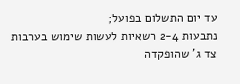עד יום התשלום בפועל;
נתבעות 2-4 רשאיות לעשות שימוש בערבות צד ג' שהופקדה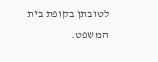לטובתן בקופת בית המשפט.